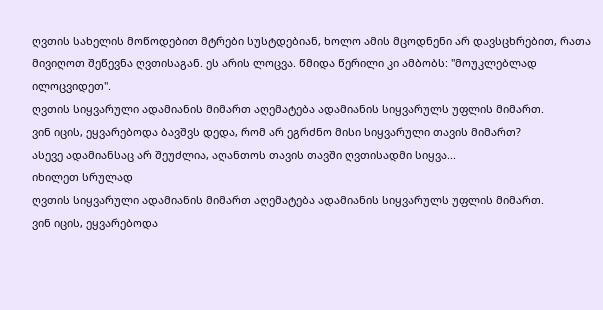ღვთის სახელის მოწოდებით მტრები სუსტდებიან, ხოლო ამის მცოდნენი არ დავსცხრებით, რათა მივიღოთ შეწევნა ღვთისაგან. ეს არის ლოცვა. წმიდა წერილი კი ამბობს: "მოუკლებლად ილოცვიდეთ".
ღვთის სიყვარული ადამიანის მიმართ აღემატება ადამიანის სიყვარულს უფლის მიმართ.
ვინ იცის, ეყვარებოდა ბავშვს დედა, რომ არ ეგრძნო მისი სიყვარული თავის მიმართ?
ასევე ადამიანსაც არ შეუძლია, აღანთოს თავის თავში ღვთისადმი სიყვა...
იხილეთ სრულად
ღვთის სიყვარული ადამიანის მიმართ აღემატება ადამიანის სიყვარულს უფლის მიმართ.
ვინ იცის, ეყვარებოდა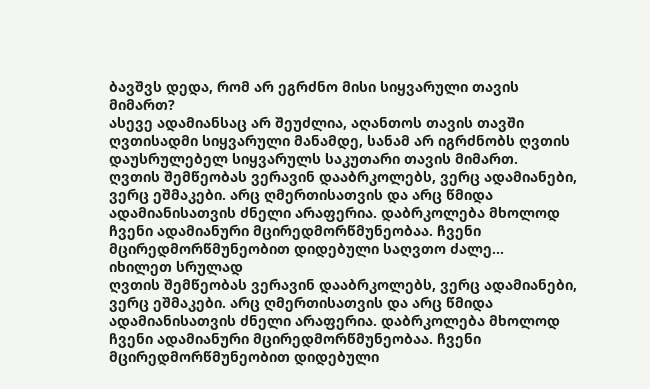ბავშვს დედა, რომ არ ეგრძნო მისი სიყვარული თავის მიმართ?
ასევე ადამიანსაც არ შეუძლია, აღანთოს თავის თავში ღვთისადმი სიყვარული მანამდე, სანამ არ იგრძნობს ღვთის დაუსრულებელ სიყვარულს საკუთარი თავის მიმართ.
ღვთის შემწეობას ვერავინ დააბრკოლებს, ვერც ადამიანები, ვერც ეშმაკები. არც ღმერთისათვის და არც წმიდა ადამიანისათვის ძნელი არაფერია. დაბრკოლება მხოლოდ ჩვენი ადამიანური მცირედმორწმუნეობაა. ჩვენი მცირედმორწმუნეობით დიდებული საღვთო ძალე...
იხილეთ სრულად
ღვთის შემწეობას ვერავინ დააბრკოლებს, ვერც ადამიანები, ვერც ეშმაკები. არც ღმერთისათვის და არც წმიდა ადამიანისათვის ძნელი არაფერია. დაბრკოლება მხოლოდ ჩვენი ადამიანური მცირედმორწმუნეობაა. ჩვენი მცირედმორწმუნეობით დიდებული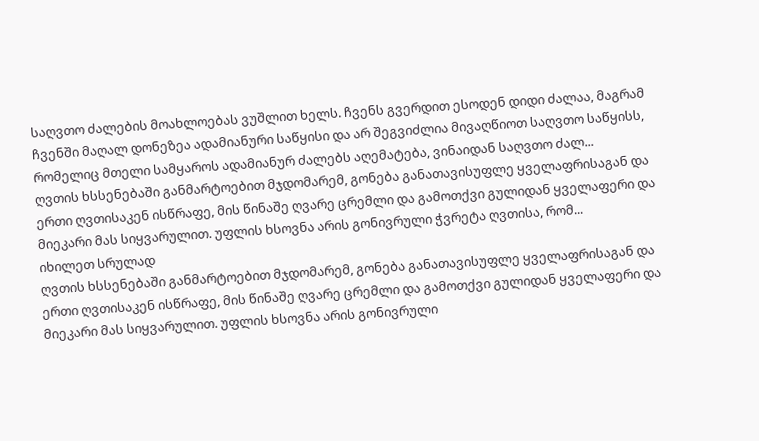საღვთო ძალების მოახლოებას ვუშლით ხელს. ჩვენს გვერდით ესოდენ დიდი ძალაა, მაგრამ ჩვენში მაღალ დონეზეა ადამიანური საწყისი და არ შეგვიძლია მივაღწიოთ საღვთო საწყისს, რომელიც მთელი სამყაროს ადამიანურ ძალებს აღემატება, ვინაიდან საღვთო ძალ...
ღვთის ხსსენებაში განმარტოებით მჯდომარემ, გონება განათავისუფლე ყველაფრისაგან და ერთი ღვთისაკენ ისწრაფე, მის წინაშე ღვარე ცრემლი და გამოთქვი გულიდან ყველაფერი და მიეკარი მას სიყვარულით. უფლის ხსოვნა არის გონივრული ჭვრეტა ღვთისა, რომ...
იხილეთ სრულად
ღვთის ხსსენებაში განმარტოებით მჯდომარემ, გონება განათავისუფლე ყველაფრისაგან და ერთი ღვთისაკენ ისწრაფე, მის წინაშე ღვარე ცრემლი და გამოთქვი გულიდან ყველაფერი და მიეკარი მას სიყვარულით. უფლის ხსოვნა არის გონივრული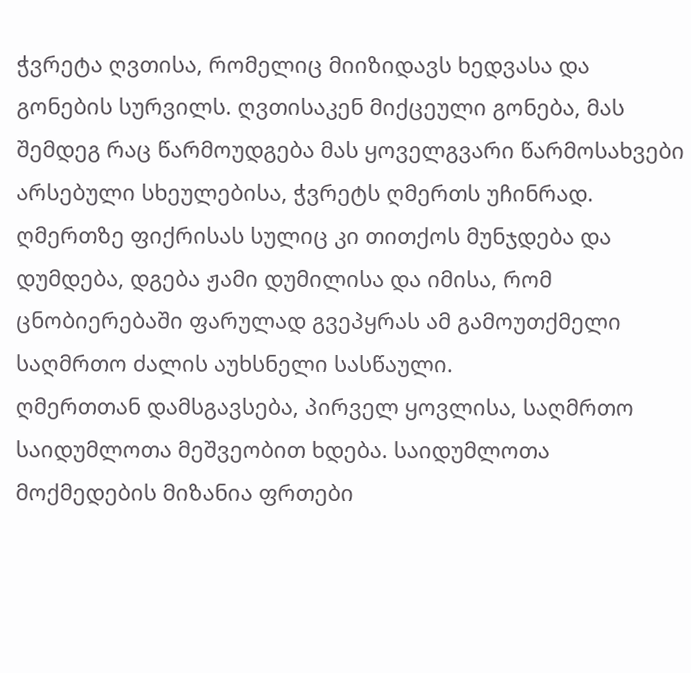ჭვრეტა ღვთისა, რომელიც მიიზიდავს ხედვასა და გონების სურვილს. ღვთისაკენ მიქცეული გონება, მას შემდეგ რაც წარმოუდგება მას ყოველგვარი წარმოსახვები არსებული სხეულებისა, ჭვრეტს ღმერთს უჩინრად.
ღმერთზე ფიქრისას სულიც კი თითქოს მუნჯდება და დუმდება, დგება ჟამი დუმილისა და იმისა, რომ ცნობიერებაში ფარულად გვეპყრას ამ გამოუთქმელი საღმრთო ძალის აუხსნელი სასწაული.
ღმერთთან დამსგავსება, პირველ ყოვლისა, საღმრთო საიდუმლოთა მეშვეობით ხდება. საიდუმლოთა მოქმედების მიზანია ფრთები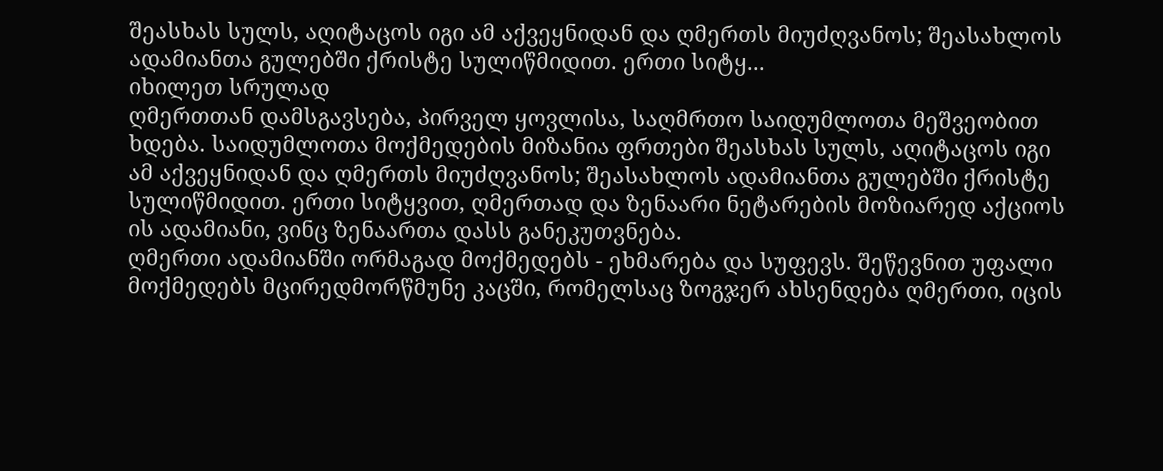შეასხას სულს, აღიტაცოს იგი ამ აქვეყნიდან და ღმერთს მიუძღვანოს; შეასახლოს ადამიანთა გულებში ქრისტე სულიწმიდით. ერთი სიტყ...
იხილეთ სრულად
ღმერთთან დამსგავსება, პირველ ყოვლისა, საღმრთო საიდუმლოთა მეშვეობით ხდება. საიდუმლოთა მოქმედების მიზანია ფრთები შეასხას სულს, აღიტაცოს იგი ამ აქვეყნიდან და ღმერთს მიუძღვანოს; შეასახლოს ადამიანთა გულებში ქრისტე სულიწმიდით. ერთი სიტყვით, ღმერთად და ზენაარი ნეტარების მოზიარედ აქციოს ის ადამიანი, ვინც ზენაართა დასს განეკუთვნება.
ღმერთი ადამიანში ორმაგად მოქმედებს - ეხმარება და სუფევს. შეწევნით უფალი მოქმედებს მცირედმორწმუნე კაცში, რომელსაც ზოგჯერ ახსენდება ღმერთი, იცის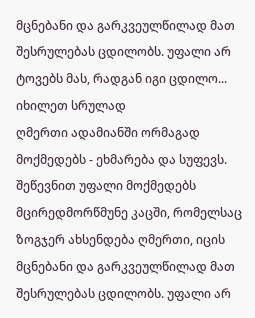მცნებანი და გარკვეულწილად მათ შესრულებას ცდილობს. უფალი არ ტოვებს მას, რადგან იგი ცდილო...
იხილეთ სრულად
ღმერთი ადამიანში ორმაგად მოქმედებს - ეხმარება და სუფევს. შეწევნით უფალი მოქმედებს მცირედმორწმუნე კაცში, რომელსაც ზოგჯერ ახსენდება ღმერთი, იცის მცნებანი და გარკვეულწილად მათ შესრულებას ცდილობს. უფალი არ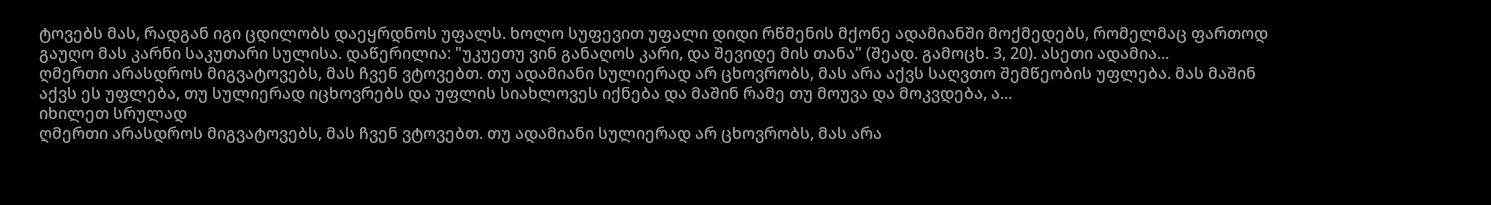ტოვებს მას, რადგან იგი ცდილობს დაეყრდნოს უფალს. ხოლო სუფევით უფალი დიდი რწმენის მქონე ადამიანში მოქმედებს, რომელმაც ფართოდ გაუღო მას კარნი საკუთარი სულისა. დაწერილია: "უკუეთუ ვინ განაღოს კარი, და შევიდე მის თანა" (შეად. გამოცხ. 3, 20). ასეთი ადამია...
ღმერთი არასდროს მიგვატოვებს, მას ჩვენ ვტოვებთ. თუ ადამიანი სულიერად არ ცხოვრობს, მას არა აქვს საღვთო შემწეობის უფლება. მას მაშინ აქვს ეს უფლება, თუ სულიერად იცხოვრებს და უფლის სიახლოვეს იქნება და მაშინ რამე თუ მოუვა და მოკვდება, ა...
იხილეთ სრულად
ღმერთი არასდროს მიგვატოვებს, მას ჩვენ ვტოვებთ. თუ ადამიანი სულიერად არ ცხოვრობს, მას არა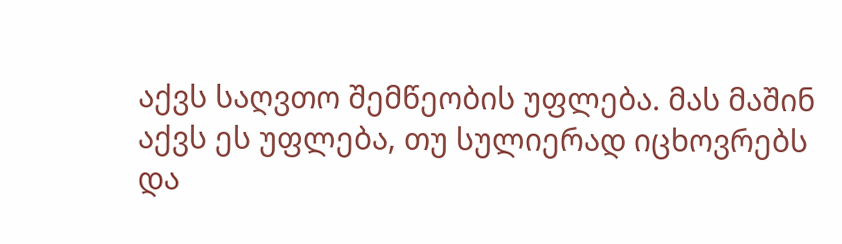აქვს საღვთო შემწეობის უფლება. მას მაშინ აქვს ეს უფლება, თუ სულიერად იცხოვრებს და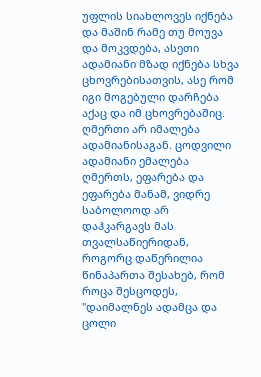უფლის სიახლოვეს იქნება და მაშინ რამე თუ მოუვა და მოკვდება, ასეთი ადამიანი მზად იქნება სხვა ცხოვრებისათვის, ასე რომ იგი მოგებული დარჩება აქაც და იმ ცხოვრებაშიც.
ღმერთი არ იმალება ადამიანისაგან. ცოდვილი ადამიანი ემალება ღმერთს, ეფარება და ეფარება მანამ, ვიდრე საბოლოოდ არ დაჰკარგავს მას თვალსაწიერიდან, როგორც დაწერილია წინაპართა შესახებ, რომ როცა შესცოდეს, "დაიმალნეს ადამცა და ცოლი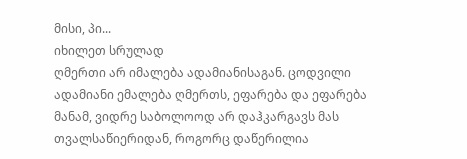მისი, პი...
იხილეთ სრულად
ღმერთი არ იმალება ადამიანისაგან. ცოდვილი ადამიანი ემალება ღმერთს, ეფარება და ეფარება მანამ, ვიდრე საბოლოოდ არ დაჰკარგავს მას თვალსაწიერიდან, როგორც დაწერილია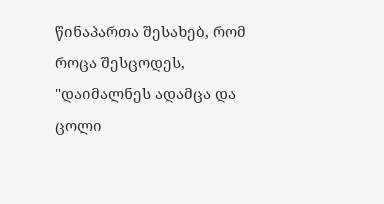წინაპართა შესახებ, რომ როცა შესცოდეს, "დაიმალნეს ადამცა და ცოლი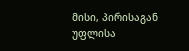მისი, პირისაგან უფლისა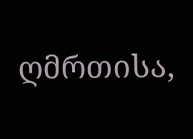ღმრთისა,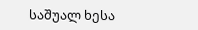საშუალ ხესა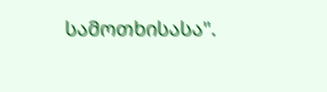სამოთხისასა".